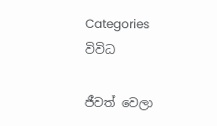Categories
විවිධ

ජීවත් වෙලා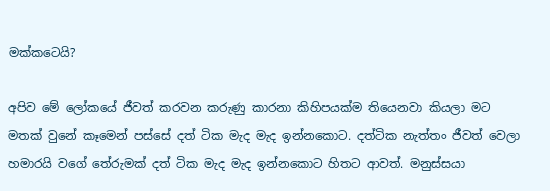මක්කටෙයි?

අපිව මේ ලෝකයේ ජීවත් කරවන කරුණු කාරනා කිහිපයක්ම තියෙනවා කියලා මට මතක් වුනේ කෑමෙන් පස්සේ දත් ටික මැද මැද ඉන්නකොට. දත්ටික නැත්තං ජීවත් වෙලා හමාරයි වගේ තේරුමක් දත් ටික මැද මැද ඉන්නකොට හිතට ආවත්. මනුස්සයා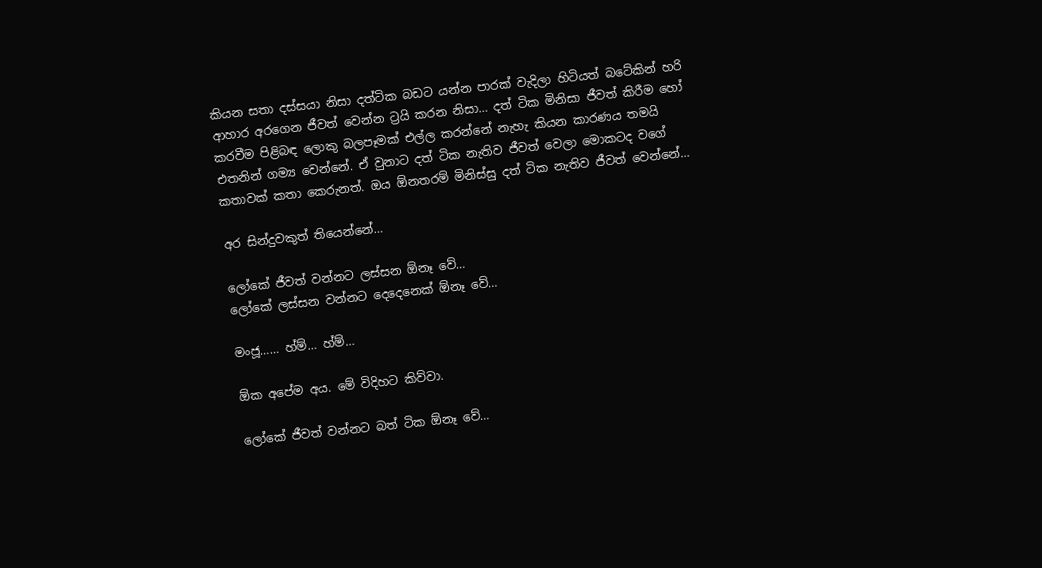කියන සතා දස්සයා නිසා දත්ටික බඩට යන්න පාරක් වැදිලා හිටියත් බටේකින් හරි ආහාර අරගෙන ජීවත් වෙන්න ට්‍රයි කරන නිසා… දත් ටික මිනිසා ජීවත් කිරීම ‍හෝ කරවීම පිළිබඳ ලොකු බලපෑමක් එල්ල කරන්නේ නැහැ කියන කාරණය තමයි එතනින් ගම්‍ය වෙන්නේ. ඒ වුනාට දත් ටික නැතිව ජීවත් වෙලා මොකටද වගේ කතාවක් කතා කෙරුනත්. ඔය ඕනතරම් මිනිස්සු දත් ටික නැතිව ජීවත් වෙන්නේ…

අර සින්දුවකුත් තියෙන්නේ…

ලෝකේ ජීවත් වන්නට ලස්සන ඕනෑ වේ…
ලෝකේ ලස්සන වන්නට දෙදෙනෙක් ඕනෑ වේ…

මංජූ…… හ්ම්… හ්ම්…

ඕක අපේම අය. මේ විදිහට කිව්වා.

ලෝකේ ජීවත් වන්නට බත් ටික ඕනෑ වේ…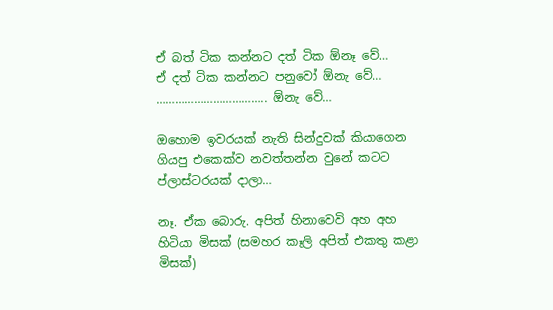ඒ බත් ටික කන්නට දත් ටික ‍ඕනෑ වේ…
ඒ දත් ටික කන්නට පනුවෝ ඕනැ වේ…
…………………………….. ඕනැ වේ…

ඔහොම ඉවරයක් නැති සින්දුවක් කියාගෙන ගියපු එකෙක්ව නවත්තන්න වුනේ කටට ප්ලාස්ටරයක් දාලා…

නෑ. ඒක බොරු. අපිත් හිනාවෙවි අහ අහ හිටියා මිසක් (සමහර කෑලි අපිත් එකතු කළා මිසක්)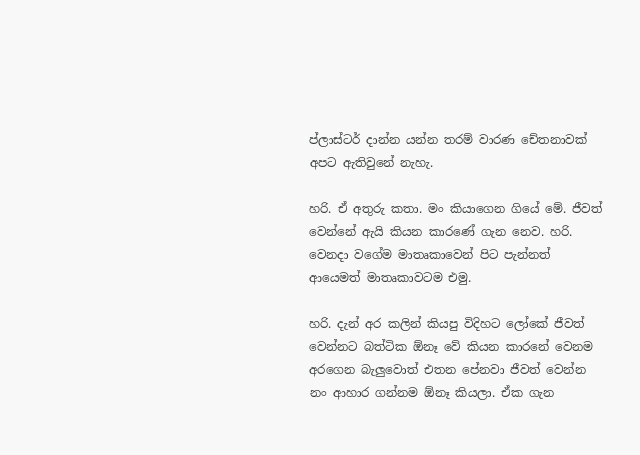ප්ලාස්ටර් දාන්න යන්න තරම් වාරණ චේතනාවක් අපට ඇතිවුනේ නැහැ.

හරි. ඒ අතුරු කතා. මං කියාගෙන ගියේ මේ. ජීවත් වෙන්නේ ඇයි කියන කාරණේ ගැන නෙව. හරි. වෙනදා වගේම මාතෘකාවෙන් පිට පැන්නත් ආයෙමත් මාතෘකාවටම එමු.

හරි. දැන් අර කලින් කියපු විදිහට ලෝකේ ජීවත් වෙන්නට බත්ටික ඕනෑ ‍වේ කියන කා‍රනේ වෙනම අරගෙන බැලුවොත් එතන පේනවා ජීවත් වෙන්න නං ආහාර ගන්නම ඕනෑ කියලා. ඒක ගැන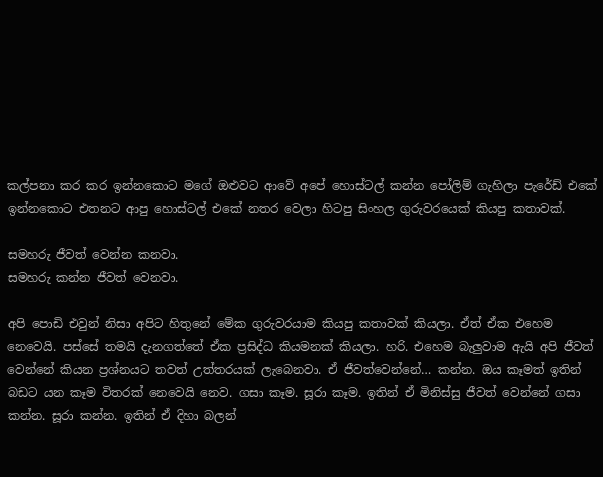කල්පනා කර කර ඉන්නකොට මගේ ඔළුවට ආවේ අපේ හොස්ටල් කන්න පෝලිම් ගැහිලා පැරේඩ් එකේ ඉන්නකොට එතනට ආපු හොස්ටල් එකේ නතර වෙලා හිටපු සිංහල ගුරුවරයෙක් කියපු කතාවක්.

සමහරු ජීවත් වෙන්න කනවා.
සමහරු කන්න ජීවත් වෙනවා.

අපි පොඩි එවුන් නිසා අපිට හිතුනේ‍ මේක ගුරුවරයාම කියපු කතාවක් කියලා. ඒත් ඒක ‍එහෙම නෙවෙයි. පස්සේ තමයි දැනගත්තේ ඒක ප්‍රසිද්ධ කියමනක් කියලා. හරි. එහෙම බැලුවාම ඇයි අපි ජීවත් වෙන්නේ කියන ප්‍රශ්නයට තවත් උත්තරයක් ලැබෙනවා. ඒ ජීවත්වෙන්නේ… කන්න. ඔය කෑමත් ඉතින් බඩට යන කෑම විතරක් නෙවෙයි නෙව. ගසා කෑම. සූරා කෑම. ඉතින් ඒ මිනිස්සු ජීවත් වෙන්නේ ගසා කන්න. සූරා කන්න. ඉතින් ඒ දිහා බලන්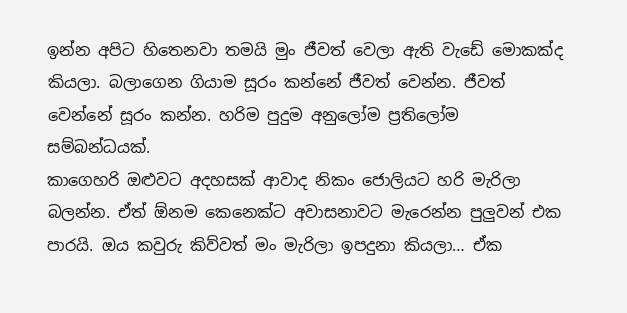ඉන්න අපිට හිතෙනවා තමයි මුං ජීවත් වෙලා ඇති වැඩේ මොකක්ද කියලා. බලාගෙන ගියාම සූරං කන්නේ ජීවත් වෙන්න. ජීවත් වෙන්නේ සූරං කන්න. හරිම පුදුම අනුලෝම ප්‍රතිලෝම සම්බන්ධයක්.
කාගෙහරි ඔළුවට අදහසක් ආවාද නිකං ජොලියට හරි මැරිලා බලන්න. ඒත් ඕනම කෙනෙක්ට අවාසනාවට මැරෙන්න පුලුවන් එක පාරයි. ඔය කවුරු කිව්වත් මං මැරිලා ඉපදුනා කියලා… ඒක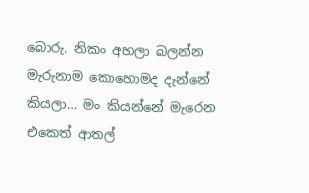බොරු. නිකං අහලා බලන්න මැරුනාම කොහොමද දැන්නේ කියලා… මං කියන්නේ මැරෙන එකෙත් ආතල්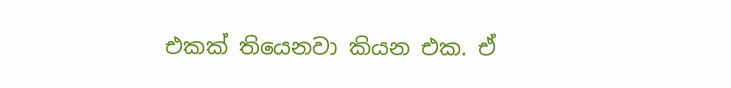එකක් තියෙනවා කියන එක. ඒ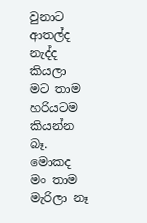වුනාට ආතල්ද නැද්ද කියලා මට තාම හරියටම කියන්න බෑ. මොකද මං තාම මැරිලා ‍නෑ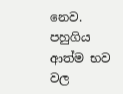නෙව. පහුගිය ආත්ම භව වල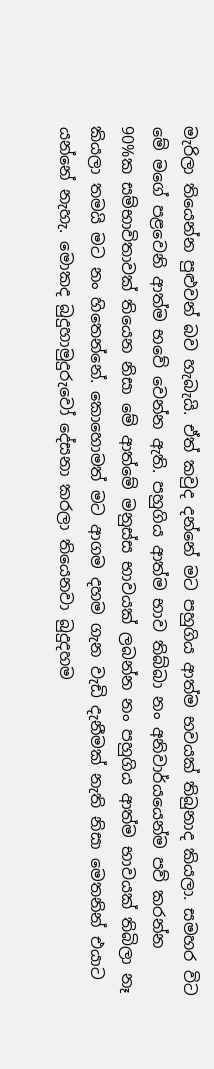මැරිලා තියෙන්න පුළුවන් බව හැබැයි. ඒත් කවුද දන්නේ මට පහුගිය ආත්ම භවයක් තිබුනාද කියලා. සමහර විට මේ මගේ පළවෙනි ආත්ම භවේ වෙන්න ඇති. පහුගිය ආත්ම භාව තිබ්බා නං අනිවාර්යයෙන්ම පව් කරන්න 90%ක සම්භාවිතාවක් තියෙන නිසා මේ ආත්මේ මනුස්ස භාවයක් ලබන්න නං පහුගිය ආත්ම භාවයක් තිබිලා නෑ කියලා තමයි මට නං හිතෙන්නේ. කොහොමත් මට ආගම දහම ගැන වැඩි දැනීමක් නැති නිසා මෙතනින් එයාට යන්නේ නැහැ. මොකද බුදුහාමුදුරුවෝ දේසනා කරලා තියෙනවා බුදුදහම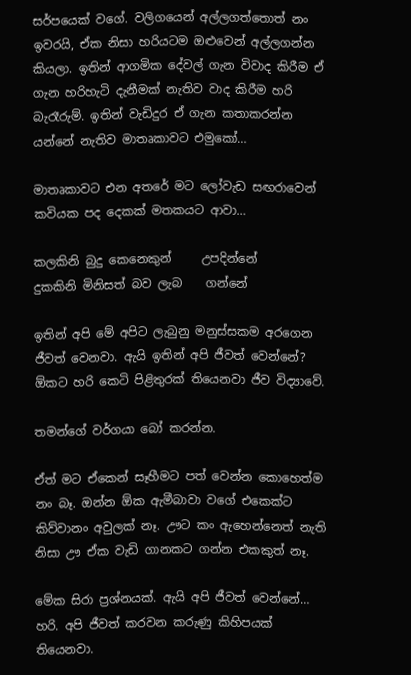සර්පයෙක් වගේ. වලිගයෙන් අල්ල‍ගත්තොත් නං ඉවරයි, ඒක නිසා හරියටම ඔළුවෙන් අල්ලගන්න කියලා. ඉතින් ආගමික දේවල් ගැන විවාද කිරීම ඒ ගැන හරිහැටි දැනීමක් නැතිව වාද කිරීම හරි බැරෑරුම්. ඉතින් වැඩිදුර ඒ ගැන කතාකරන්න යන්නේ නැතිව මාතෘකාවට එමුකෝ…

මාතෘකාවට එන අතරේ මට ලෝවැඩ සඟරාවෙන් කවියක පද දෙකක් මතකයට ආවා…

කලකිනි බුදු කෙනෙකුන්     උපදින්නේ
දුකකිනි මිනිසත් බව ලැබ    ගන්නේ

ඉතින් අපි මේ අපිට ලැබුනු මනුස්සකම අරගෙන ජීවත් වෙනවා. ඇයි ඉතින් අපි ජීවත් වෙන්නේ?
ඕකට හරි කෙටි පිළිතුරක් තියෙනවා ජීව විද්‍යාවේ.

තමන්ගේ වර්ගයා බෝ කරන්න.

ඒත් මට ඒකෙන් සෑහීමට පත් වෙන්න කොහෙත්ම නං බෑ. ඔන්න ඕක ඇමීබාවා වගේ එකෙක්ට කිව්වානං අවුලක් නෑ. ඌට කං ඇහෙන්නෙත් නැති නිසා ඌ ඒක වැඩි ගානකට ගන්න එකකුත් නෑ.

මේක සිරා ප්‍රශ්නයක්. ඇයි අපි ජීවත් වෙන්නේ… හරි. අපි ජීවත් කරවන කරුණු කිහිපයක් තියෙනවා.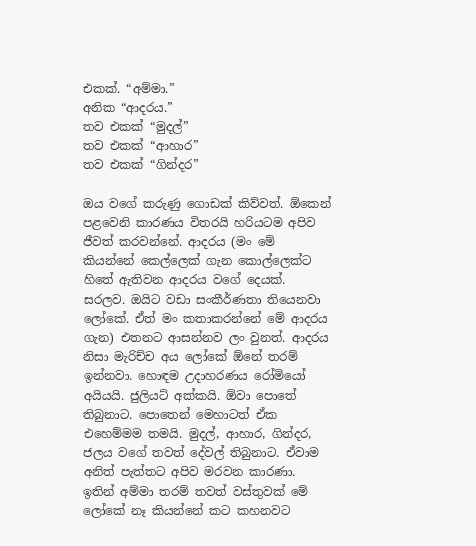එකක්. “අම්මා.”
අනික “ආදරය.”
තව එකක් “මුදල්”
තව එකක් “ආහාර”
තව එකක් “ගින්දර”

ඔය වගේ කරුණු ගොඩක් කිව්වත්. ඕකෙන් පළවෙනි කාරණය විතරයි හරියටම අපිව ජීවත් කරවන්නේ. ආදරය (මං මේ කියන්නේ කෙල්ලෙක් ගැන කොල්ලෙක්ට හිතේ ඇතිවන ආදරය ව‍ගේ දෙයක්. සරලව. ඔයිට වඩා සංකීර්ණතා තියෙනවා ලෝකේ. ඒත් මං කතාකරන්නේ මේ ආදරය ගැන) එතනට ආසන්නව ලං වුනත්. ආදරය නිසා මැරිච්ච අය ලෝකේ ඕනේ තරම් ඉන්නවා. හොඳම උදාහරණය රෝමියෝ අයියයි. ජුලියට් අක්කයි. ඕවා පොතේ තිබුනාට. පොතෙන් මෙහාටත් ඒක එහෙම්මම තමයි. මුදල්, ආහාර, ගින්දර, ජලය වගේ තවත් දේවල් තිබුනාට. ඒවාම අනිත් පැත්තට අපිව මරවන කාරණා. ඉතින් අම්මා තරම් තවත් වස්තුවක් මේ ලෝකේ නෑ කියන්නේ කට කහනවට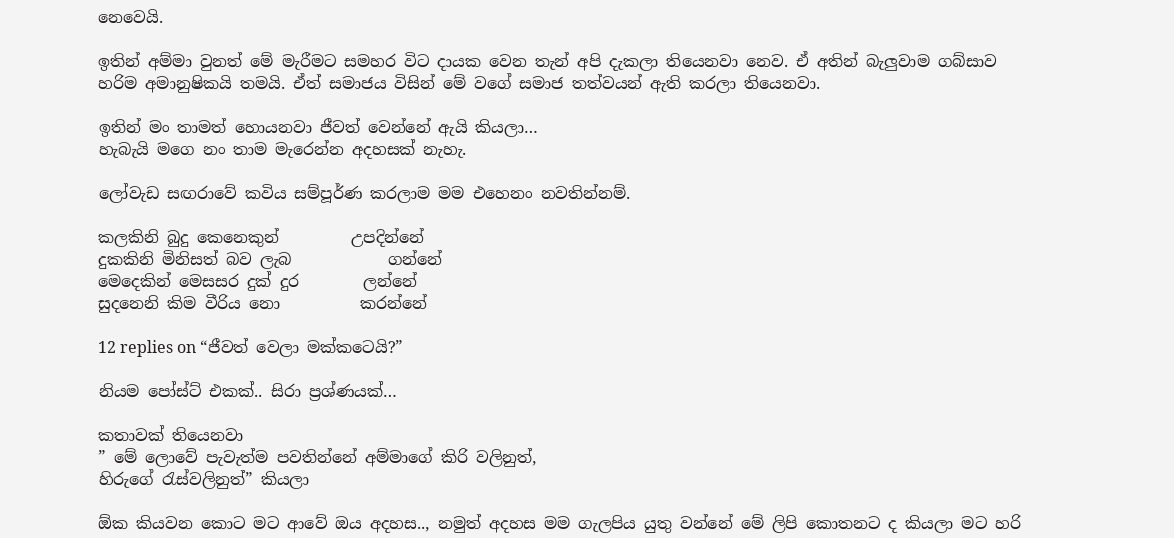නෙවෙයි.

ඉතින් අම්මා වුනත් මේ මැරීමට සමහර විට දායක වෙන තැන් අපි දැකලා තියෙනවා නෙව. ඒ අතින් බැලුවාම ගබ්සාව හරිම අමානුෂිකයි තමයි. ඒත් සමාජය විසින් මේ වගේ සමාජ තත්වයන් ඇති කරලා තියෙනවා.

ඉතින් මං තාමත් හොයනවා ජීවත් වෙන්නේ ඇයි කියලා…
හැබැයි මගෙ නං තාම මැරෙන්න අදහසක් නැහැ.

ලෝවැඩ සඟර‍ාවේ කවිය සම්පූර්ණ කරලාම මම එහෙනං නවතින්නම්.

කලකිනි බුදු කෙනෙකුන්         උපදින්නේ
දුකකිනි මිනිසත් බව ලැබ            ගන්නේ
මෙදෙකින් මෙසසර දුක් දුර        ලන්නේ
සුදනෙනි කිම වීරිය නො          කරන්නේ

12 replies on “ජීවත් වෙලා මක්කටෙයි?”

නියම පෝස්ට් එකක්.. සිරා ප්‍රශ්ණයක්…

කතාවක් තියෙනවා
” මේ ලොවේ පැවැත්ම පවතින්නේ අම්මාගේ කිරි වලිනුත්,
හිරුගේ රැස්වලිනුත්” කියලා

ඕක කියවන කොට මට ආවේ ඔය අදහස.., නමුත් අදහස මම ගැලපිය යුතු වන්නේ මේ ලිපි කොතනට ද කියලා මට හරි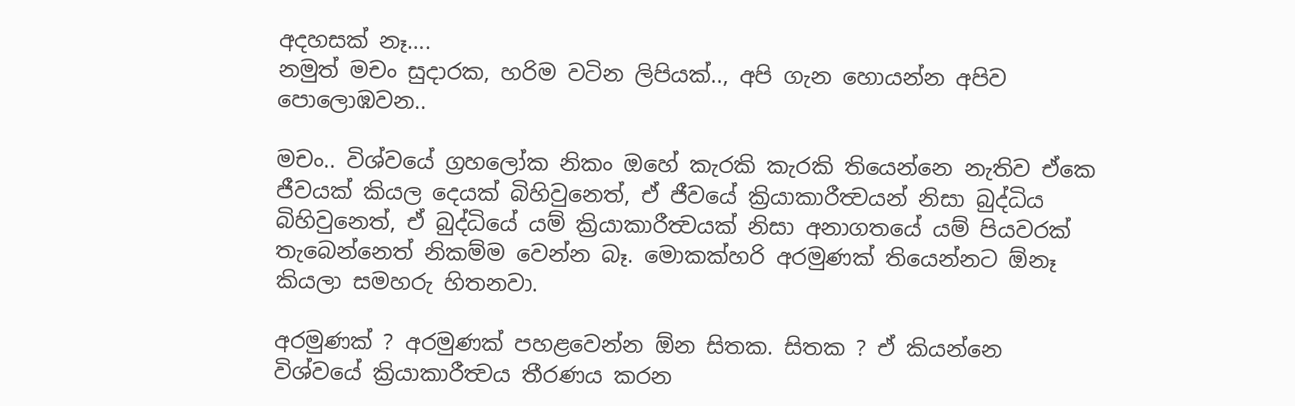අදහසක් නෑ….
නමුත් මචං සුදාරක, හරිම වටින ලිපියක්.., අපි ගැන හොයන්න අපිව පොලොඹවන..

මචං.. විශ්වයේ ග්‍රහලෝක නිකං ඔහේ කැරකි කැරකි තියෙන්නෙ නැතිව ඒකෙ ජීවයක් කියල දෙයක් බිහිවුනෙත්, ඒ ජීවයේ ක්‍රියාකාරීත්‍වයන් නිසා බුද්ධිය බිහිවුනෙත්, ඒ බුද්ධියේ යම් ක්‍රියාකාරීත්‍වයක් නිසා අනාගතයේ යම් පියවරක් තැබෙන්නෙත් නිකම්ම වෙන්න බෑ. මොකක්හරි අරමුණක් තියෙන්නට ඕනෑ කියලා සමහරු හිතනවා.

අරමුණක් ? අරමුණක් පහළවෙන්න ඕන සිතක. සිතක ? ඒ කියන්නෙ විශ්වයේ ක්‍රියාකාරීත්‍වය තීරණය කරන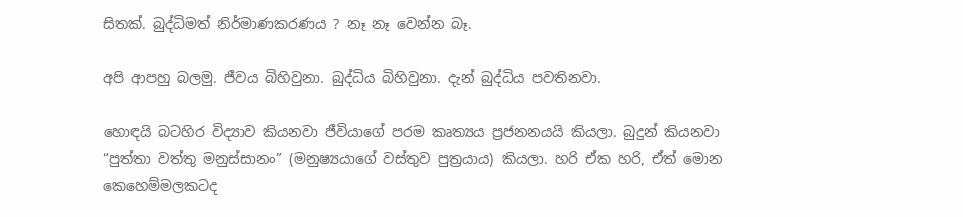සිතක්. බුද්ධිමත් නිර්මාණකරණය ? නෑ නෑ වෙන්න බෑ.

අපි ආපහු බලමු. ජීවය බිහිවුනා. බුද්ධිය බිහිවුනා. දැන් බුද්ධිය පවතිනවා.

හොඳයි බටහිර විද්‍යාව කියනවා ජීවියාගේ පරම කෘත්‍යය ප්‍රජනනයයි කියලා. බුදුන් කියනවා “පුත්තා වත්තු මනුස්සානං” (මනුෂ්‍යයාගේ වස්තුව පුත්‍රයාය) කියලා. හරි ඒක හරි, ඒත් මොන කෙහෙම්මලකටද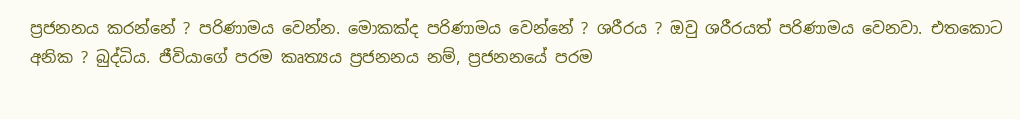ප්‍රජනනය කරන්නේ ? පරිණාමය වෙන්න. මොකක්ද පරිණාමය වෙන්නේ ? ශරීරය ? ඔවු ශරීරයත් පරිණාමය වෙනවා. එතකොට අනික ? බුද්ධිය. ජීවියාගේ පරම කෘත්‍යය ප්‍රජනනය නම්, ප්‍රජනනයේ පරම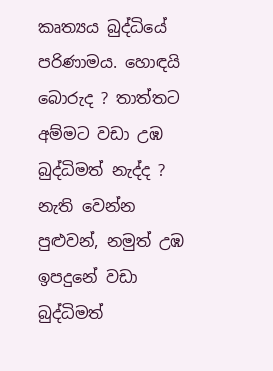කෘත්‍යය බුද්ධියේ පරිණාමය. හොඳයි බොරුද ? තාත්තට අම්මට වඩා උඹ බුද්ධිමත් නැද්ද ? නැති වෙන්න පුළුවන්, නමුත් උඹ ඉපදුනේ වඩා බුද්ධිමත්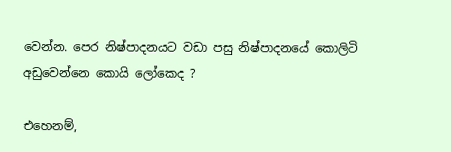වෙන්න. පෙර නිෂ්පාදනයට වඩා පසු නිෂ්පාදනයේ කොලිටි අඩුවෙන්නෙ කොයි ලෝකෙද ?

එහෙනම්,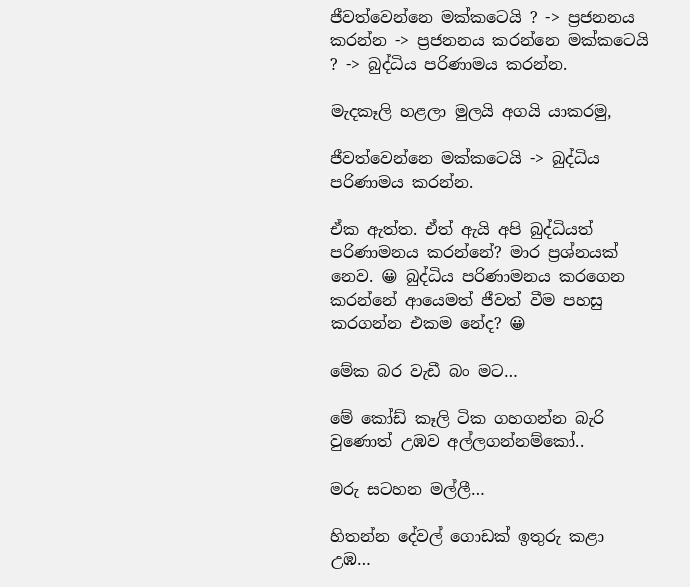ජීවත්වෙන්නෙ මක්කටෙයි ? -> ප්‍රජනනය කරන්න -> ප්‍රජනනය කරන්නෙ මක්කටෙයි ? -> බුද්ධිය පරිණාමය කරන්න.

මැදකෑලි හළලා මුලයි අගයි යාකරමු,

ජීවත්වෙන්නෙ මක්කටෙයි -> බුද්ධිය පරිණාමය කරන්න.

ඒක ඇත්ත. ඒත් ඇයි අපි බුද්ධියත් පරිණාමනය කරන්නේ? මාර ප්‍රශ්නයක් නෙව. 😀 බුද්ධිය පරිණාමනය කරගෙන කරන්නේ ආයෙමත් ජීවත් වීම පහසු කරගන්න එකම නේද? 😀

මේක බර වැඩී බං මට…

මේ කෝඩ් කෑලි ටික ගහගන්න බැරි වුණොත් උඹව අල්ලගන්නම්කෝ..

මරු සටහන මල්ලී…

හිතන්න දේවල් ගොඩක් ඉතුරු කළා උඹ…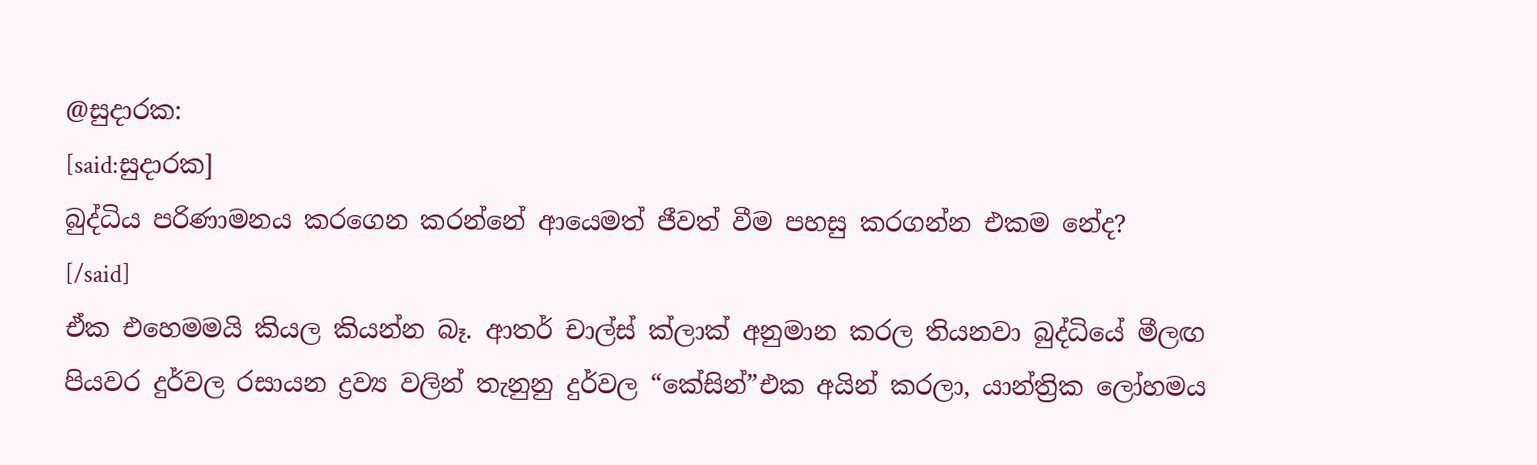@සුදාරක:
[said:සුදාරක]
බුද්ධිය පරිණාමනය කරගෙන කරන්නේ ආයෙමත් ජීවත් වීම පහසු කරගන්න එකම නේද?
[/said]
ඒක එහෙමමයි කියල කියන්න බෑ. ආතර් චාල්ස් ක්ලාක් අනුමාන කරල තියනවා බුද්ධියේ මීලඟ පියවර දුර්වල රසායන ද්‍රව්‍ය වලින් තැනුනු දුර්වල “කේසින්”එක අයින් කරලා, යාන්‍ත්‍රික ලෝහමය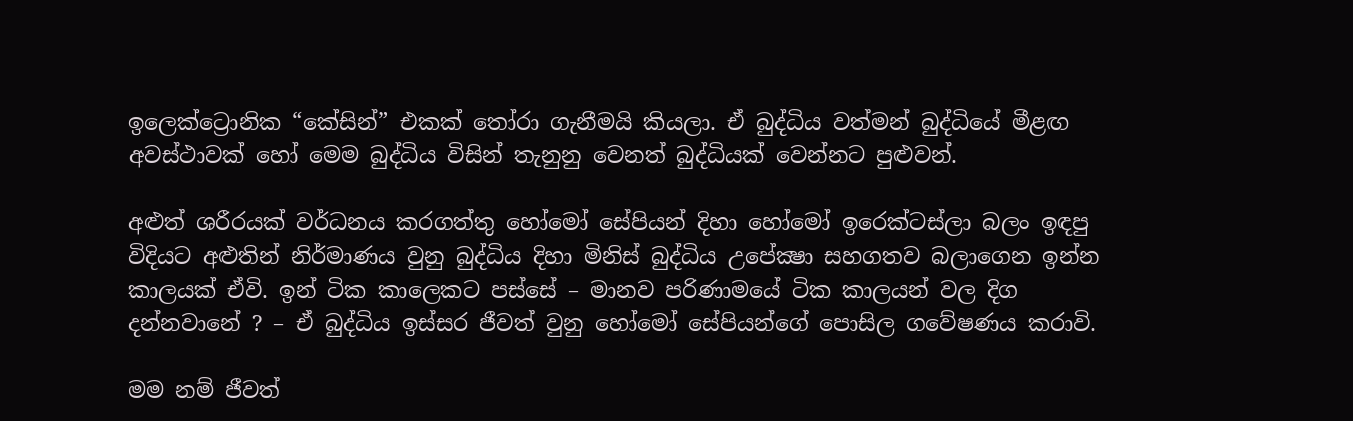ඉලෙක්ට්‍රොනික “කේසින්” එකක් තෝරා ගැනීමයි කියලා. ඒ බුද්ධිය වත්මන් බුද්ධියේ මීළඟ අවස්ථාවක් හෝ මෙම බුද්ධිය විසින් තැනුනු වෙනත් බුද්ධියක් වෙන්නට පුළුවන්.

අළුත් ශරීරයක් වර්ධනය කරගත්තු හෝමෝ සේපියන් දිහා හෝමෝ ඉරෙක්ටස්ලා බලං ඉඳපු විදියට අළුතින් නිර්මාණය වුනු බුද්ධිය දිහා මිනිස් බුද්ධිය උපේක්‍ෂා සහගතව බලාගෙන ඉන්න කාලයක් ඒවි. ඉන් ටික කාලෙකට පස්සේ – මානව පරිණාමයේ ටික කාලයන් වල දිග දන්නවානේ ? – ඒ බුද්ධිය ඉස්සර ජීවත් වුනු හෝමෝ සේපියන්ගේ පොසිල ගවේෂණය කරාවි.

මම නම් ජීවත්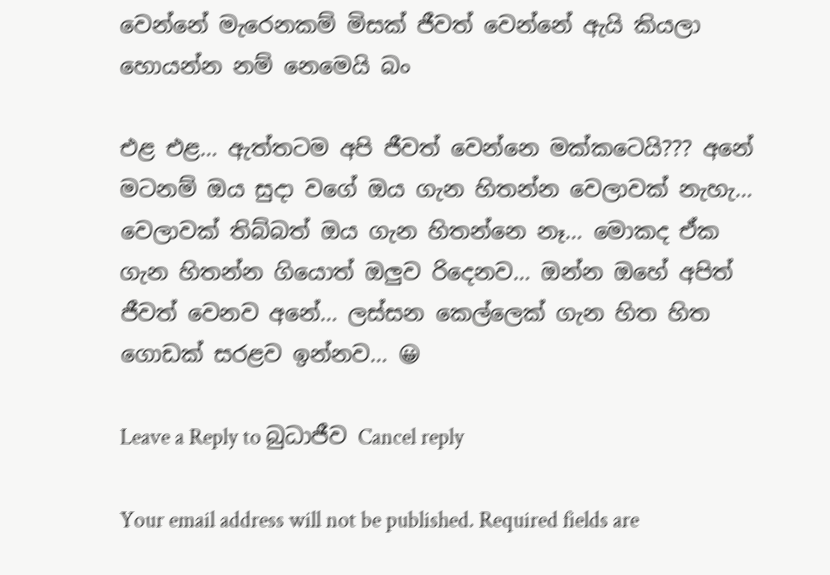වෙන්නේ මැරෙනකම් මිසක් ජීවත් වෙන්නේ ඇයි කියලා හොයන්න නම් නෙමෙයි බං

එළ එළ… ඇත්තටම අපි ජීවත් වෙන්නෙ මක්කටෙයි??? අනේ මටනම් ඔය සුදා වගේ ඔය ගැන හිතන්න වෙලාවක් නැහැ… වෙලාවක් තිබ්බත් ඔය ගැන හිතන්නෙ නෑ… මොකද ඒක ගැන හිතන්න ගියොත් ඔලුව රිදෙනව… ඔන්න ඔහේ අපිත් ජීවත් වෙනව අනේ… ලස්සන කෙල්ලෙක් ගැන හිත හිත ගොඩක් සරළව ඉන්නව… 😀

Leave a Reply to බුධාජීව Cancel reply

Your email address will not be published. Required fields are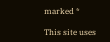marked *

This site uses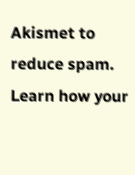Akismet to reduce spam. Learn how your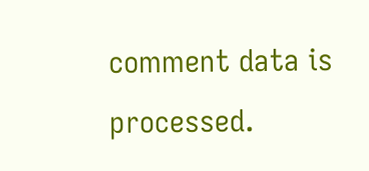comment data is processed.